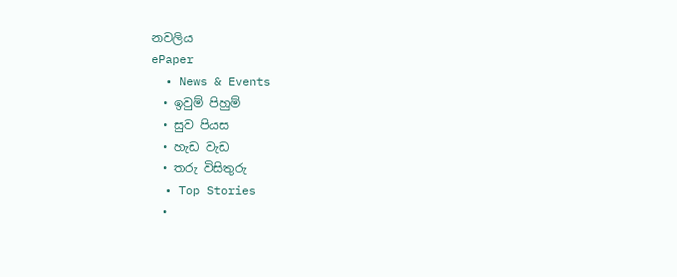නවලිය
ePaper
  • News & Events
  • ඉවුම් පිහුම්
  • සුව පියස
  • හැඩ වැඩ
  • තරු විසිතුරු
  • Top Stories
  •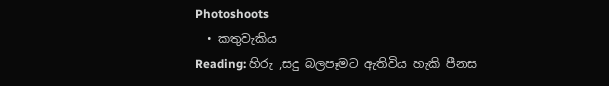Photoshoots
  • කතුවැකිය
Reading: හිරු ,සදු බලපෑමට ඇතිවිය හැකි පීනස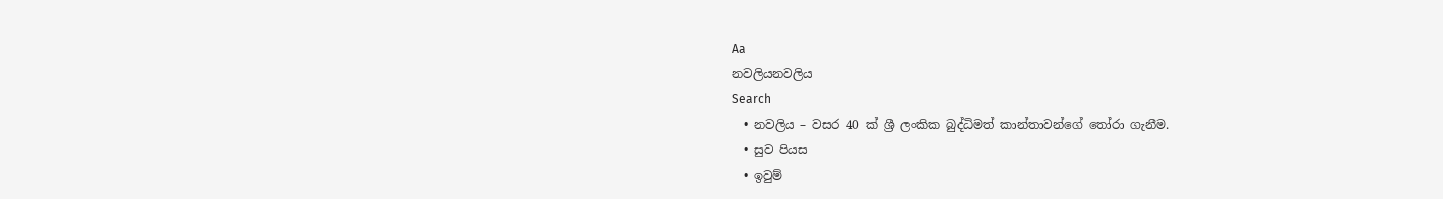Aa
නවලියනවලිය
Search
  • නවලිය – වසර 40 ක් ශ්‍රී ලංකික බුද්ධිමත් කාන්තාවන්ගේ තෝරා ගැනීම.
  • සුව පියස
  • ඉවුම්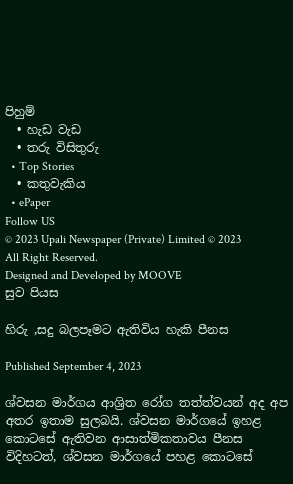පිහුම්
  • හැඩ වැඩ
  • තරු විසිතුරු
  • Top Stories
  • කතුවැකිය
  • ePaper
Follow US
© 2023 Upali Newspaper (Private) Limited © 2023 All Right Reserved.
Designed and Developed by MOOVE
සුව පියස

හිරු ,සදු බලපෑමට ඇතිවිය හැකි පීනස

Published September 4, 2023

ශ්වසන මාර්ගය ආශ්‍රිත රෝග තත්ත්වයන් අද අප අතර ඉතාම සුලබයි. ශ්වසන මාර්ගයේ ඉහළ කොටසේ ඇතිවන ආසාත්මිකතාවය පීනස විදිහටත්, ශ්වසන මාර්ගයේ පහළ කොටසේ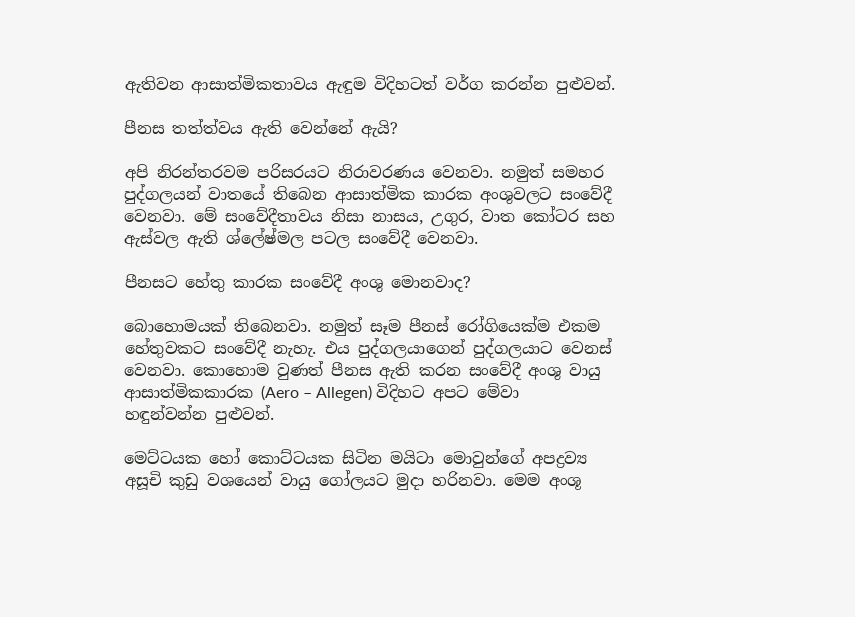ඇතිවන ආසාත්මිකතාවය ඇඳුම විදිහටත් වර්ග කරන්න පුළුවන්.

පීනස තත්ත්වය ඇති වෙන්නේ ඇයි?

අපි නිරන්තරවම පරිසරයට නිරාවරණය වෙනවා. නමුත් සමහර පුද්ගලයන් වාතයේ තිබෙන ආසාත්මික කාරක අංශුවලට සංවේදී වෙනවා. මේ සංවේදීතාවය නිසා නාසය, උගුර, වාත කෝටර සහ ඇස්වල ඇති ශ්ලේෂ්මල පටල සංවේදී වෙනවා.

පීනසට හේතු කාරක සංවේදී අංශු මොනවාද?

බොහොමයක් තිබෙනවා. නමුත් සෑම පීනස් රෝගියෙක්ම එකම හේතුවකට සංවේදී නැහැ. එය පුද්ගලයාගෙන් පුද්ගලයාට වෙනස් වෙනවා. කොහොම වුණත් පීනස ඇති කරන සංවේදී අංශු වායු ආසාත්මිකකාරක (Aero – Allegen) විදිහට අපට මේවා හඳුන්වන්න පුළුවන්.

මෙට්ටයක හෝ කොට්ටයක සිටින මයිටා මොවුන්ගේ අපද්‍රව්‍ය අසූචි කුඩු වශයෙන් වායු ගෝලයට මුදා හරිනවා. මෙම අංශූ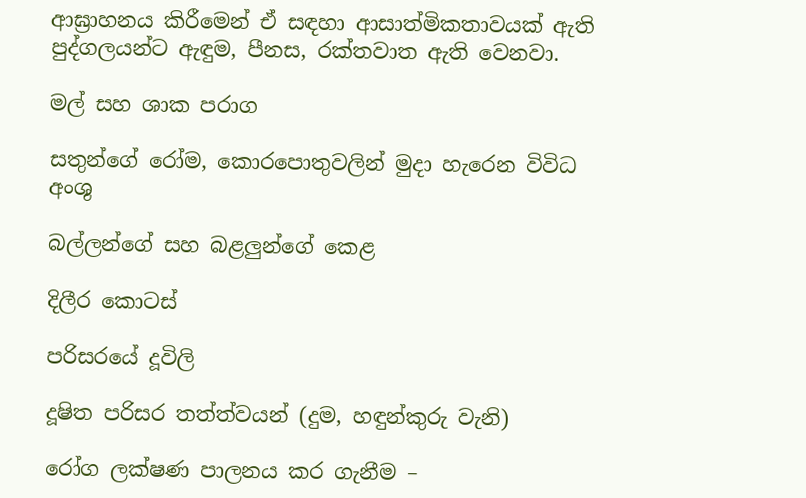ආඝ්‍රාහනය කිරීමෙන් ඒ සඳහා ආසාත්මිකතාවයක් ඇති පුද්ගලයන්ට ඇඳුම, පීනස, රක්තවාත ඇති වෙනවා.

මල් සහ ශාක පරාග

සතුන්ගේ රෝම, කොරපොතුවලින් මුදා හැරෙන විවිධ අංශු

බල්ලන්ගේ සහ බළලුන්ගේ කෙළ

දිලීර කොටස්

පරිසරයේ දූවිලි

දූෂිත පරිසර තත්ත්වයන් (දුම, හඳුන්කුරු වැනි)

රෝග ලක්ෂණ පාලනය කර ගැනීම –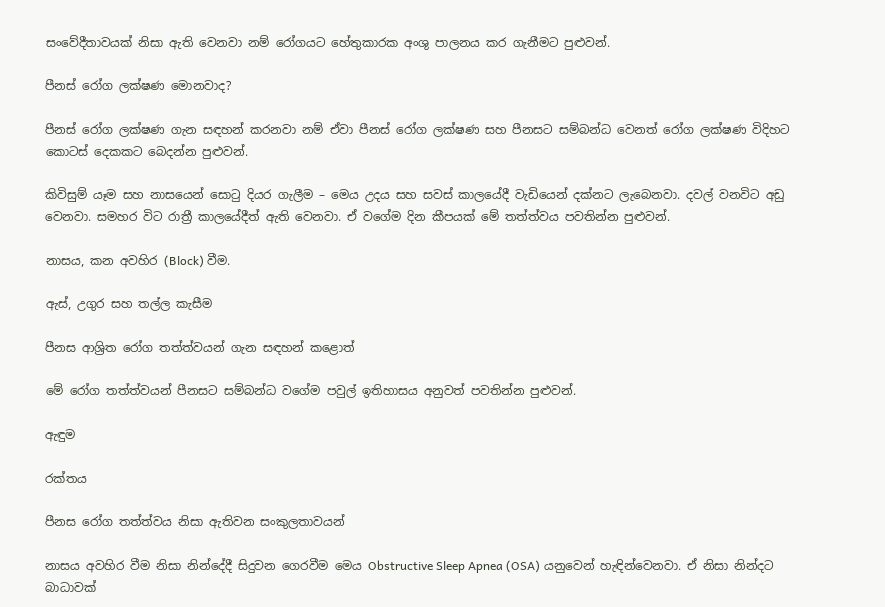සංවේදීතාවයක් නිසා ඇති වෙනවා නම් රෝගයට හේතුකාරක අංශු පාලනය කර ගැනීමට පුළුවන්.

පීනස් රෝග ලක්ෂණ මොනවාද?

පීනස් රෝග ලක්ෂණ ගැන සඳහන් කරනවා නම් ඒවා පීනස් රෝග ලක්ෂණ සහ පීනසට සම්බන්ධ වෙනත් රෝග ලක්ෂණ විදිහට කොටස් දෙකකට බෙදන්න පුළුවන්.

කිවිසුම් යෑම සහ නාසයෙන් සොටු දියර ගැලීම – මෙය උදය සහ සවස් කාලයේදී වැඩියෙන් දක්නට ලැබෙනවා. දවල් වනවිට අඩු වෙනවා. සමහර විට රාත්‍රී කාලයේදීත් ඇති වෙනවා. ඒ වගේම දින කීපයක් මේ තත්ත්වය පවතින්න පුළුවන්.

නාසය, කන අවහිර (Block) වීම.

ඇස්, උගුර සහ තල්ල කැසීම

පීනස ආශ්‍රිත රෝග තත්ත්වයන් ගැන සඳහන් කළොත්

මේ රෝග තත්ත්වයන් පීනසට සම්බන්ධ වගේම පවුල් ඉතිහාසය අනුවත් පවතින්න පුළුවන්.

ඇඳුම

රක්තය

පීනස රෝග තත්ත්වය නිසා ඇතිවන සංකුලතාවයන්

නාසය අවහිර වීම නිසා නින්දේදී සිදුවන ගෙරවීම මෙය Obstructive Sleep Apnea (OSA) යනුවෙන් හැඳින්වෙනවා. ඒ නිසා නින්දට බාධාවක්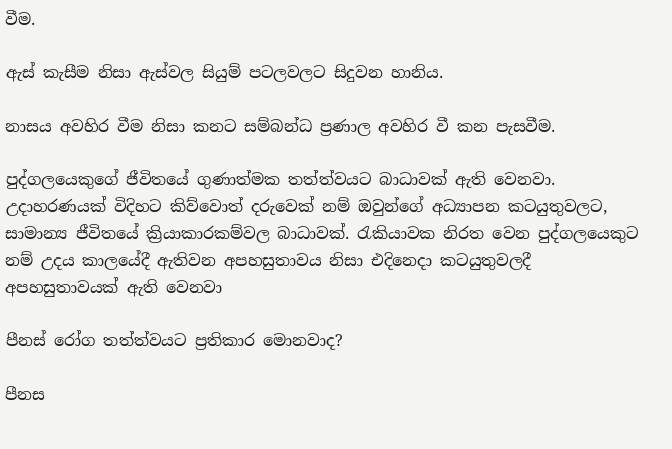වීම.

ඇස් කැසීම නිසා ඇස්වල සියුම් පටලවලට සිදුවන හානිය.

නාසය අවහිර වීම නිසා කනට සම්බන්ධ ප්‍රණාල අවහිර වී කන පැසවීම.

පුද්ගලයෙකුගේ ජීවිතයේ ගුණාත්මක තත්ත්වයට බාධාවක් ඇති වෙනවා. උදාහරණයක් විදිහට කිව්වොත් දරුවෙක් නම් ඔවුන්ගේ අධ්‍යාපන කටයුතුවලට, සාමාන්‍ය ජීවිතයේ ක්‍රියාකාරකම්වල බාධාවක්. රැකියාවක නිරත වෙන පුද්ගලයෙකුට නම් උදය කාලයේදී ඇතිවන අපහසුතාවය නිසා එදිනෙදා කටයුතුවලදී අපහසුතාවයක් ඇති වෙනවා

පීනස් රෝග තත්ත්වයට ප්‍රතිකාර මොනවාද?

පීනස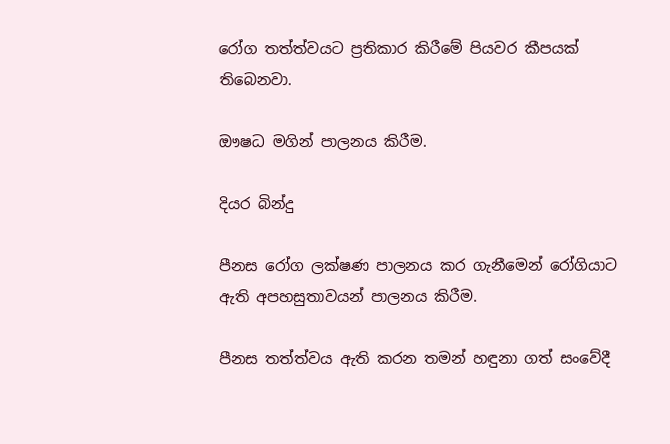රෝග තත්ත්වයට ප්‍රතිකාර කිරීමේ පියවර කීපයක් තිබෙනවා.

ඖෂධ මගින් පාලනය කිරීම.

දියර බින්දු

පීනස රෝග ලක්ෂණ පාලනය කර ගැනීමෙන් රෝගියාට ඇති අපහසුතාවයන් පාලනය කිරීම.

පීනස තත්ත්වය ඇති කරන තමන් හඳුනා ගත් සංවේදී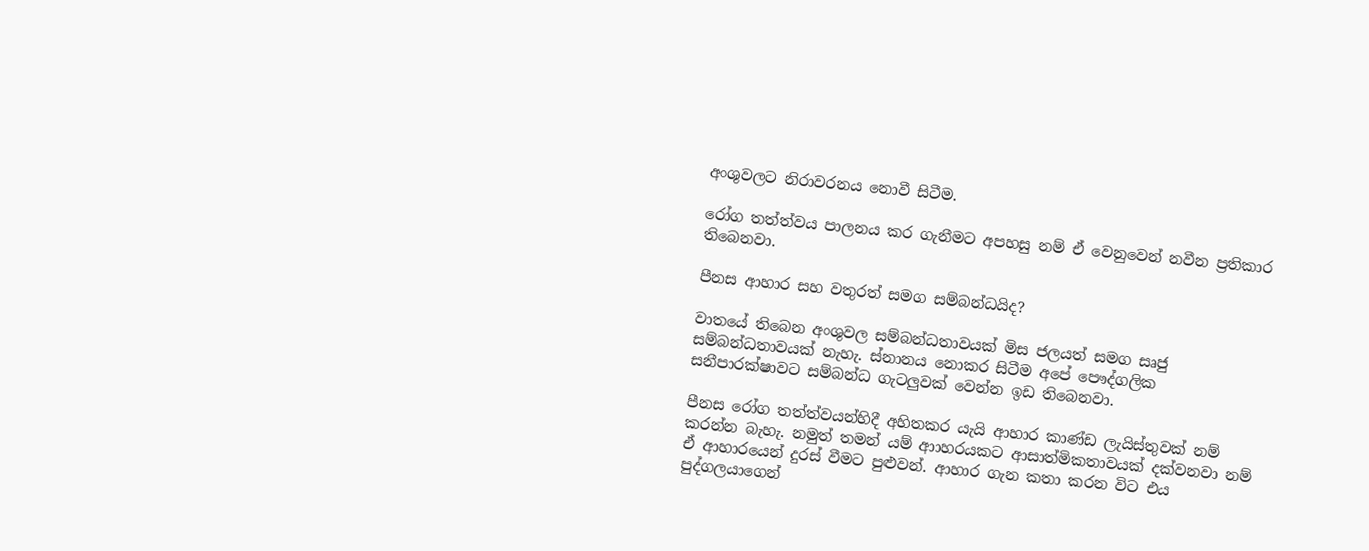අංශුවලට නිරාවරනය නොවී සිටීම.

රෝග තත්ත්වය පාලනය කර ගැනීමට අපහසු නම් ඒ වෙනුවෙන් නවීන ප්‍රතිකාර තිබෙනවා.

පීනස ආහාර සහ වතුරත් සමග සම්බන්ධයිද?

වාතයේ තිබෙන අංශුවල සම්බන්ධතාවයක් මිස ජලයත් සමග සෘජු සම්බන්ධතාවයක් නැහැ. ස්නානය නොකර සිටීම අපේ පෞද්ගලික සනීපාරක්ෂාවට සම්බන්ධ ගැටලුවක් වෙන්න ඉඩ තිබෙනවා.

පීනස රෝග තත්ත්වයන්හිදී අහිතකර යැයි ආහාර කාණ්ඩ ලැයිස්තුවක් නම් කරන්න බැහැ. නමුත් තමන් යම් ආාහරයකට ආසාත්මිකතාවයක් දක්වනවා නම් ඒ ආහාරයෙන් දුරස් වීමට පුළුවන්. ආහාර ගැන කතා කරන විට එය පුද්ගලයාගෙන්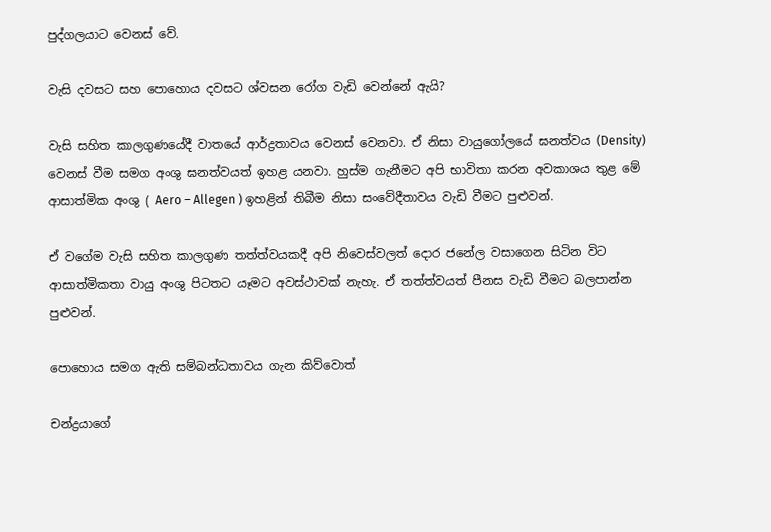පුද්ගලයාට වෙනස් වේ.

වැසි දවසට සහ පොහොය දවසට ශ්වසන රෝග වැඩි වෙන්නේ ඇයි?

වැසි සහිත කාලගුණයේදී වාතයේ ආර්ද්‍රතාවය වෙනස් වෙනවා. ඒ නිසා වායුගෝලයේ ඝනත්වය (Density) වෙනස් වීම සමග අංශු ඝනත්වයත් ඉහළ යනවා. හුස්ම ගැනීමට අපි භාවිතා කරන අවකාශය තුළ මේ ආසාත්මික අංශු ( Aero – Allegen ) ඉහළින් තිබීම නිසා සංවේදීතාවය වැඩි වීමට පුළුවන්.

ඒ වගේම වැසි සහිත කාලගුණ තත්ත්වයකදී අපි නිවෙස්වලත් දොර ජනේල වසාගෙන සිටින විට ආසාත්මිකතා වායු අංශු පිටතට යෑමට අවස්ථාවක් නැහැ. ඒ තත්ත්වයත් පීනස වැඩි වීමට බලපාන්න පුළුවන්.

පොහොය සමග ඇති සම්බන්ධතාවය ගැන කිව්වොත්

චන්ද්‍රයාගේ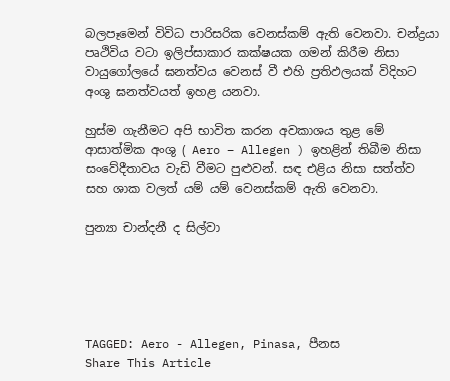බලපෑමෙන් විවිධ පාරිසරික වෙනස්කම් ඇති වෙනවා. චන්ද්‍රයා පෘථිවිය වටා ඉලිප්සාකාර කක්ෂයක ගමන් කිරීම නිසා වායුගෝලයේ ඝනත්වය වෙනස් වී එහි ප්‍රතිඵලයක් විදිහට අංශු ඝනත්වයත් ඉහළ යනවා.

හුස්ම ගැනීමට අපි භාවිත කරන අවකාශය තුළ මේ ආසාත්මික අංශු ( Aero – Allegen ) ඉහළින් තිබීම නිසා සංවේදීතාවය වැඩි වීමට පුළුවන්. සඳ එළිය නිසා සත්ත්ව සහ ශාක වලත් යම් යම් වෙනස්කම් ඇති වෙනවා.

පුන්‍යා චාන්දනී ද සිල්වා





TAGGED: Aero - Allegen, Pinasa, පීනස
Share This Article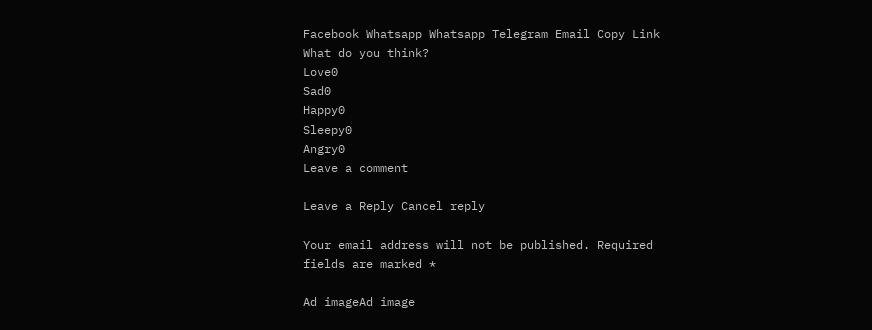Facebook Whatsapp Whatsapp Telegram Email Copy Link
What do you think?
Love0
Sad0
Happy0
Sleepy0
Angry0
Leave a comment

Leave a Reply Cancel reply

Your email address will not be published. Required fields are marked *

Ad imageAd image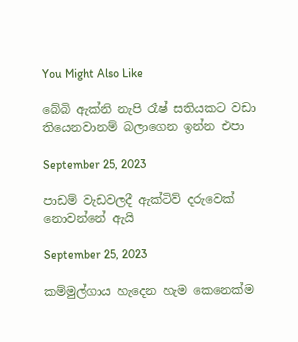You Might Also Like

බේබි ඇක්නි නැපි රෑෂ් සතියකට වඩා තියෙනවානම් බලාගෙන ඉන්න එපා

September 25, 2023

පාඩම් වැඩවලදී ඇක්ටිව් දරුවෙක් නොවන්නේ ඇයි

September 25, 2023

කම්මුල්ගාය හැදෙන හැම කෙනෙක්ම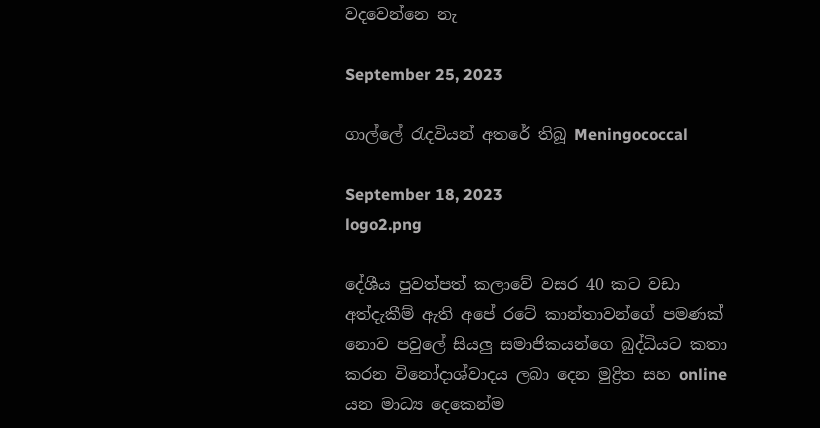වදවෙන්නෙ නැ

September 25, 2023

ගාල්ලේ රැදවියන් අතරේ තිබූ Meningococcal

September 18, 2023
logo2.png

දේශීය පුවත්පත් කලාවේ වසර 40 කට වඩා අත්දැකීම් ඇති අපේ රටේ කාන්තාවන්ගේ පමණක් නොව පවුලේ සියලු සමාජිකයන්ගෙ බුද්ධියට කතා කරන විනෝදාශ්වාදය ලබා දෙන මුද්‍රිත සහ online යන මාධ්‍ය දෙකෙන්ම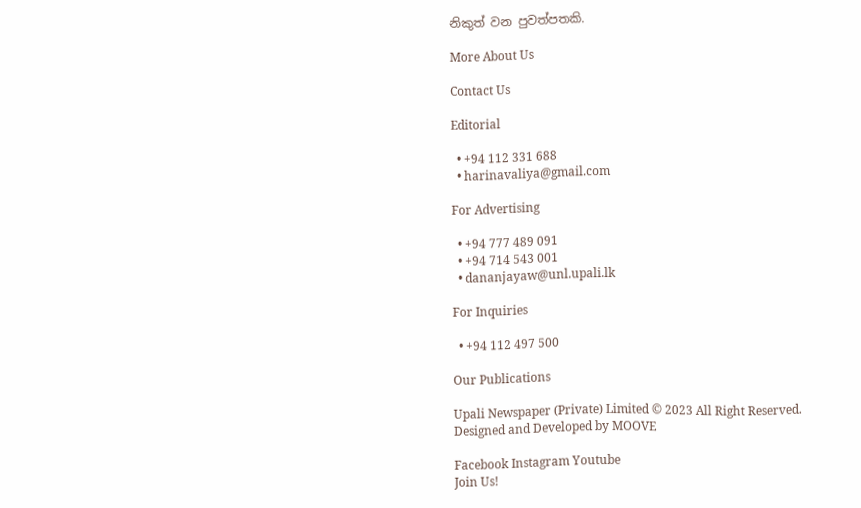නිකුත් වන පුවත්පතකි.

More About Us

Contact Us

Editorial

  • +94 112 331 688
  • harinavaliya@gmail.com

For Advertising

  • +94 777 489 091
  • +94 714 543 001
  • dananjayaw@unl.upali.lk

For Inquiries

  • +94 112 497 500

Our Publications

Upali Newspaper (Private) Limited © 2023 All Right Reserved.
Designed and Developed by MOOVE

Facebook Instagram Youtube
Join Us!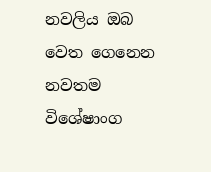නවලිය ඔබ වෙත ගෙනෙන නවතම විශේෂාංග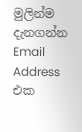මුලින්ම දැනගන්න Email Address එක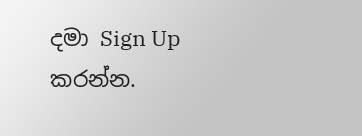දමා Sign Up කරන්න.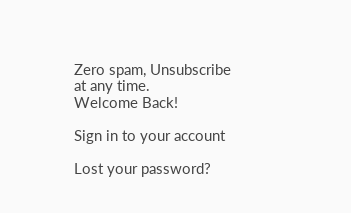Zero spam, Unsubscribe at any time.
Welcome Back!

Sign in to your account

Lost your password?